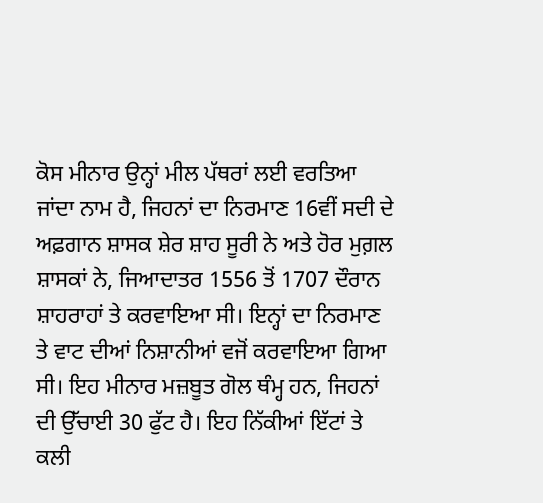ਕੋਸ ਮੀਨਾਰ ਉਨ੍ਹਾਂ ਮੀਲ ਪੱਥਰਾਂ ਲਈ ਵਰਤਿਆ ਜਾਂਦਾ ਨਾਮ ਹੈ, ਜਿਹਨਾਂ ਦਾ ਨਿਰਮਾਣ 16ਵੀਂ ਸਦੀ ਦੇ ਅਫ਼ਗਾਨ ਸ਼ਾਸਕ ਸ਼ੇਰ ਸ਼ਾਹ ਸੂਰੀ ਨੇ ਅਤੇ ਹੋਰ ਮੁਗ਼ਲ ਸ਼ਾਸਕਾਂ ਨੇ, ਜਿਆਦਾਤਰ 1556 ਤੋਂ 1707 ਦੌਰਾਨ ਸ਼ਾਹਰਾਹਾਂ ਤੇ ਕਰਵਾਇਆ ਸੀ। ਇਨ੍ਹਾਂ ਦਾ ਨਿਰਮਾਣ ਤੇ ਵਾਟ ਦੀਆਂ ਨਿਸ਼ਾਨੀਆਂ ਵਜੋਂ ਕਰਵਾਇਆ ਗਿਆ ਸੀ। ਇਹ ਮੀਨਾਰ ਮਜ਼ਬੂਤ ਗੋਲ ਥੰਮ੍ਹ ਹਨ, ਜਿਹਨਾਂ ਦੀ ਉੱਚਾਈ 30 ਫੁੱਟ ਹੈ। ਇਹ ਨਿੱਕੀਆਂ ਇੱਟਾਂ ਤੇ ਕਲੀ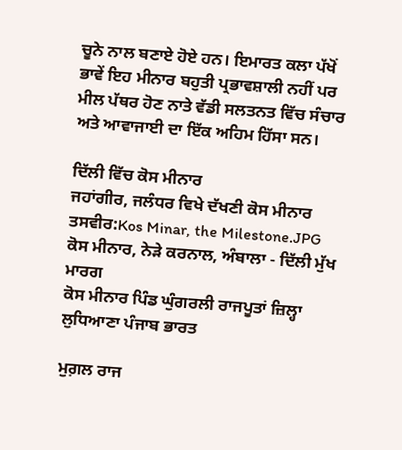ਚੂਨੇ ਨਾਲ ਬਣਾਏ ਹੋਏ ਹਨ। ਇਮਾਰਤ ਕਲਾ ਪੱਖੋਂ ਭਾਵੇਂ ਇਹ ਮੀਨਾਰ ਬਹੁਤੀ ਪ੍ਰਭਾਵਸ਼ਾਲੀ ਨਹੀਂ ਪਰ ਮੀਲ ਪੱਥਰ ਹੋਣ ਨਾਤੇ ਵੱਡੀ ਸਲਤਨਤ ਵਿੱਚ ਸੰਚਾਰ ਅਤੇ ਆਵਾਜਾਈ ਦਾ ਇੱਕ ਅਹਿਮ ਹਿੱਸਾ ਸਨ।

ਦਿੱਲੀ ਵਿੱਚ ਕੋਸ ਮੀਨਾਰ
ਜਹਾਂਗੀਰ, ਜਲੰਧਰ ਵਿਖੇ ਦੱਖਣੀ ਕੋਸ ਮੀਨਾਰ
ਤਸਵੀਰ:Kos Minar, the Milestone.JPG
ਕੋਸ ਮੀਨਾਰ, ਨੇੜੇ ਕਰਨਾਲ, ਅੰਬਾਲਾ - ਦਿੱਲੀ ਮੁੱਖ ਮਾਰਗ
ਕੋਸ ਮੀਨਾਰ ਪਿੰਡ ਘੁੰਗਰਲੀ ਰਾਜਪੂਤਾਂ ਜ਼ਿਲ੍ਹਾ ਲੁਧਿਆਣਾ ਪੰਜਾਬ ਭਾਰਤ

ਮੁਗ਼ਲ ਰਾਜ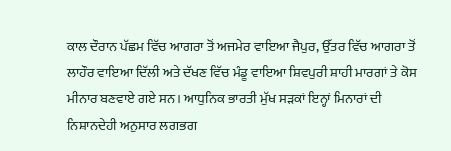ਕਾਲ ਦੌਰਾਨ ਪੱਛਮ ਵਿੱਚ ਆਗਰਾ ਤੋਂ ਅਜਮੇਰ ਵਾਇਆ ਜੈਪੁਰ, ਉੱਤਰ ਵਿੱਚ ਆਗਰਾ ਤੋਂ ਲਾਹੌਰ ਵਾਇਆ ਦਿੱਲੀ ਅਤੇ ਦੱਖਣ ਵਿੱਚ ਮੰਡੂ ਵਾਇਆ ਸ਼ਿਵਪੁਰੀ ਸ਼ਾਹੀ ਮਾਰਗਾਂ ਤੇ ਕੋਸ ਮੀਨਾਰ ਬਣਵਾਏ ਗਏ ਸਨ। ਆਧੁਨਿਕ ਭਾਰਤੀ ਮੁੱਖ ਸੜਕਾਂ ਇਨ੍ਹਾਂ ਮਿਨਾਰਾਂ ਦੀ ਨਿਸ਼ਾਨਦੇਹੀ ਅਨੁਸਾਰ ਲਗਭਗ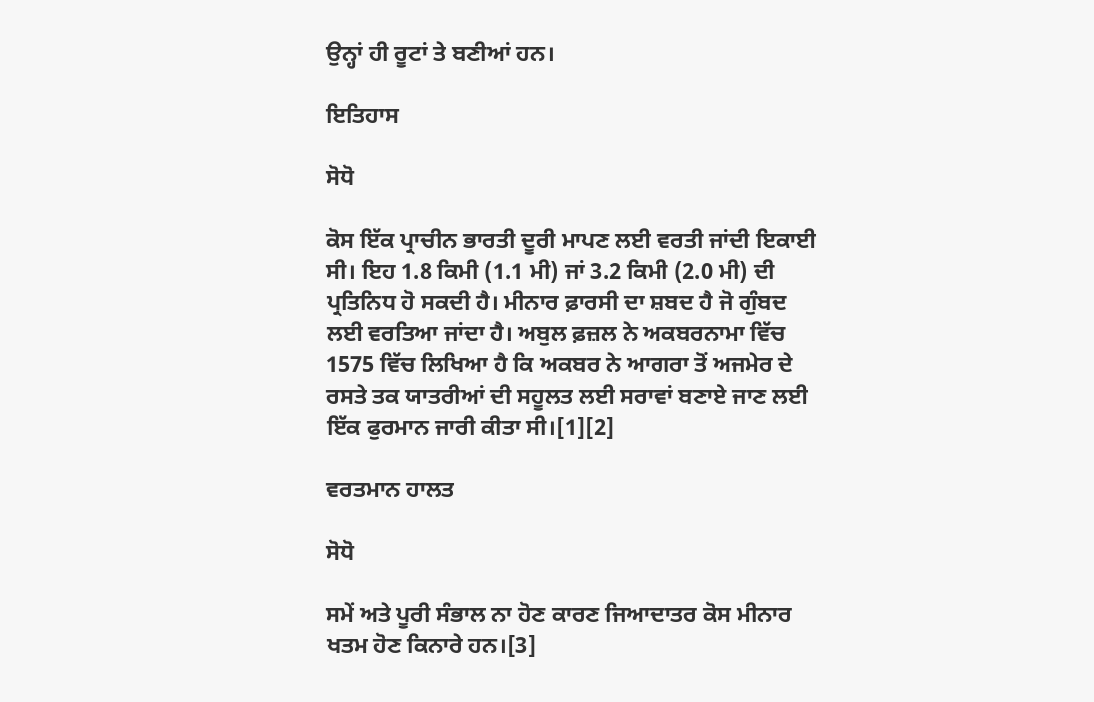ਉਨ੍ਹਾਂ ਹੀ ਰੂਟਾਂ ਤੇ ਬਣੀਆਂ ਹਨ।

ਇਤਿਹਾਸ

ਸੋਧੋ

ਕੋਸ ਇੱਕ ਪ੍ਰਾਚੀਨ ਭਾਰਤੀ ਦੂਰੀ ਮਾਪਣ ਲਈ ਵਰਤੀ ਜਾਂਦੀ ਇਕਾਈ ਸੀ। ਇਹ 1.8 ਕਿਮੀ (1.1 ਮੀ) ਜਾਂ 3.2 ਕਿਮੀ (2.0 ਮੀ) ਦੀ ਪ੍ਰਤਿਨਿਧ ਹੋ ਸਕਦੀ ਹੈ। ਮੀਨਾਰ ਫ਼ਾਰਸੀ ਦਾ ਸ਼ਬਦ ਹੈ ਜੋ ਗੁੰਬਦ ਲਈ ਵਰਤਿਆ ਜਾਂਦਾ ਹੈ। ਅਬੁਲ ਫ਼ਜ਼ਲ ਨੇ ਅਕਬਰਨਾਮਾ ਵਿੱਚ 1575 ਵਿੱਚ ਲਿਖਿਆ ਹੈ ਕਿ ਅਕਬਰ ਨੇ ਆਗਰਾ ਤੋਂ ਅਜਮੇਰ ਦੇ ਰਸਤੇ ਤਕ ਯਾਤਰੀਆਂ ਦੀ ਸਹੂਲਤ ਲਈ ਸਰਾਵਾਂ ਬਣਾਏ ਜਾਣ ਲਈ ਇੱਕ ਫੁਰਮਾਨ ਜਾਰੀ ਕੀਤਾ ਸੀ।[1][2]

ਵਰਤਮਾਨ ਹਾਲਤ

ਸੋਧੋ

ਸਮੇਂ ਅਤੇ ਪੂਰੀ ਸੰਭਾਲ ਨਾ ਹੋਣ ਕਾਰਣ ਜਿਆਦਾਤਰ ਕੋਸ ਮੀਨਾਰ ਖਤਮ ਹੋਣ ਕਿਨਾਰੇ ਹਨ।[3]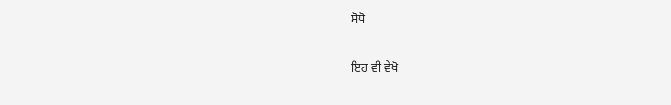ਸੋਧੋ

ਇਹ ਵੀ ਵੇਖੋ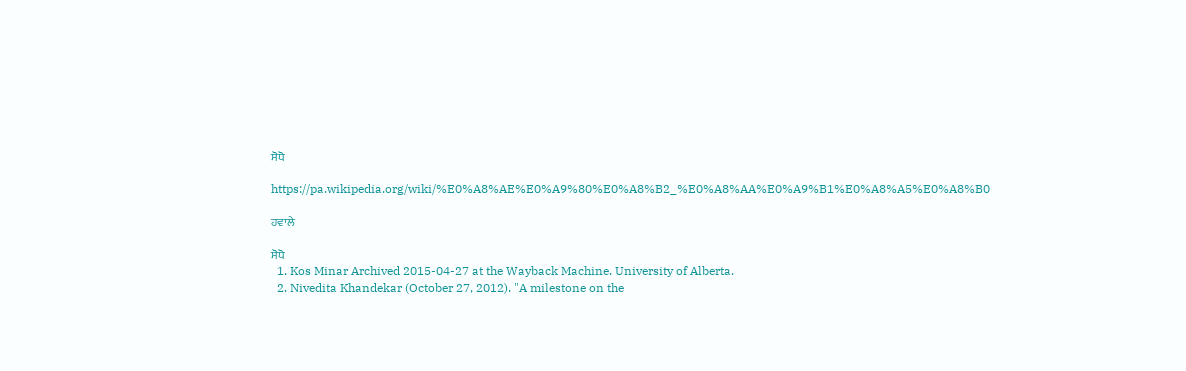ਸੋਧੋ

https://pa.wikipedia.org/wiki/%E0%A8%AE%E0%A9%80%E0%A8%B2_%E0%A8%AA%E0%A9%B1%E0%A8%A5%E0%A8%B0

ਹਵਾਲੇ

ਸੋਧੋ
  1. Kos Minar Archived 2015-04-27 at the Wayback Machine. University of Alberta.
  2. Nivedita Khandekar (October 27, 2012). "A milestone on the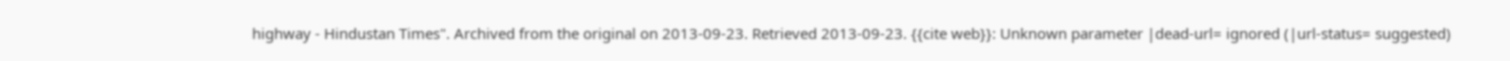highway - Hindustan Times". Archived from the original on 2013-09-23. Retrieved 2013-09-23. {{cite web}}: Unknown parameter |dead-url= ignored (|url-status= suggested)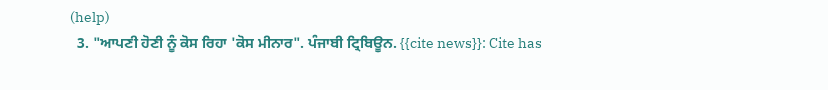(help)
  3. "ਆਪਣੀ ਹੋਣੀ ਨੂੰ ਕੋਸ ਰਿਹਾ 'ਕੋਸ ਮੀਨਾਰ". ਪੰਜਾਬੀ ਟ੍ਰਿਬਿਊਨ. {{cite news}}: Cite has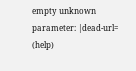empty unknown parameter: |dead-url= (help)